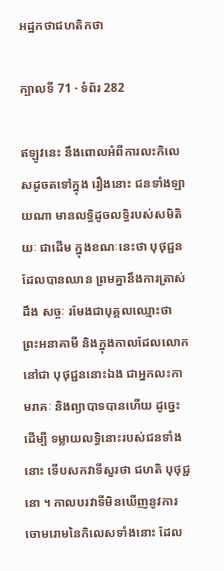អដ្ឋកថាជហតិកថា

ក្បាលទី 71 · ទំព័រ 282

ឥឡូវនេះ នឹងពោលអំពីការលះកិលេសដូចតទៅក្នុង រឿងនោះ ជនទាំងឡាយណា មានលទ្ធិដូចលទ្ធិរបស់សមិតិយៈ ជាដើម ក្នុងខណៈនេះថា បុថុជ្ជនដែលបានឈាន ព្រមគ្នានឹងការត្រាស់ដឹង សច្ចៈ រមែងជាបុគ្គលឈ្មោះថា ព្រះអនាគាមី និងក្នុងកាលដែលលោកនៅជា បុថុជ្ជននោះឯង ជាអ្នកលះកាមរាគៈ និងព្យាបាទបានហើយ ដូច្នេះ ដើម្បី ទម្លាយលទ្ធិនោះរបស់ជនទាំងនោះ ទើបសកវាទីសួរថា ជហតិ បុថុជ្ជនោ ។ កាលបរវាទីមិនឃើញនូវការចោមរោមនៃកិលេសទាំងនោះ ដែល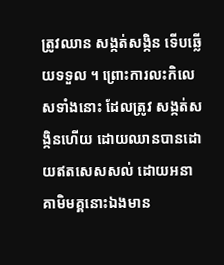ត្រូវឈាន សង្កត់សង្កិន ទើបឆ្លើយទទួល ។ ព្រោះការលះកិលេសទាំងនោះ ដែលត្រូវ សង្កត់សង្កិនហើយ ដោយឈានបានដោយឥតសេសសល់ ដោយអនាគាមិមគ្គនោះឯងមាន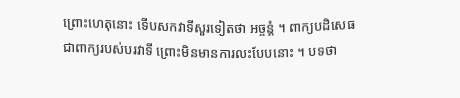ព្រោះហេតុនោះ ទើបសកវាទីសួរទៀតថា អច្ចន្តំ ។ ពាក្យបដិសេធ ជាពាក្យរបស់បរវាទី ព្រោះមិនមានការលះបែបនោះ ។ បទថា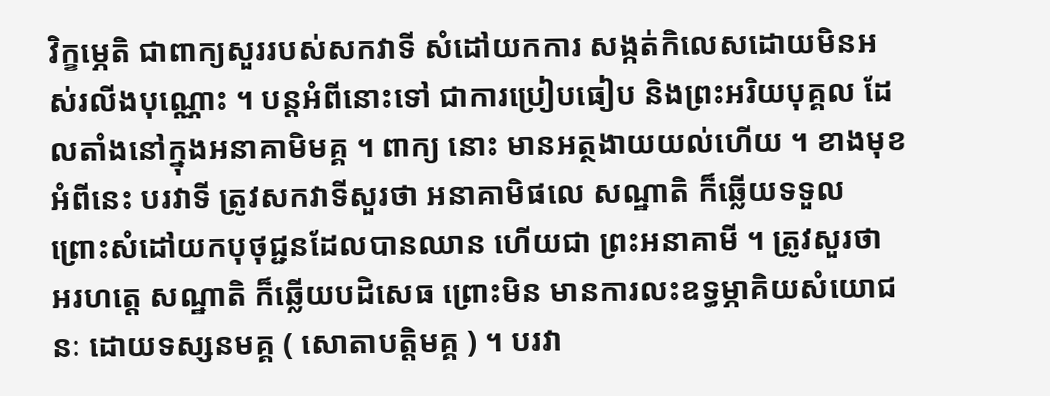វិក្ខម្ភេតិ ជាពាក្យសួររបស់សកវាទី សំដៅយកការ សង្កត់កិលេសដោយមិនអស់រលីងបុណ្ណោះ ។ បន្តអំពីនោះទៅ ជាការប្រៀបធៀប និងព្រះអរិយបុគ្គល ដែលតាំងនៅក្នុងអនាគាមិមគ្គ ។ ពាក្យ នោះ មានអត្ថងាយយល់ហើយ ។ ខាងមុខអំពីនេះ បរវាទី ត្រូវសកវាទីសួរថា អនាគាមិផលេ សណ្ឋាតិ ក៏ឆ្លើយទទួល ព្រោះសំដៅយកបុថុជ្ជនដែលបានឈាន ហើយជា ព្រះអនាគាមី ។ ត្រូវសួរថា អរហត្តេ សណ្ឋាតិ ក៏ឆ្លើយបដិសេធ ព្រោះមិន មានការលះឧទ្ធម្ភាគិយសំយោជនៈ ដោយទស្សនមគ្គ ( សោតាបត្តិមគ្គ ) ។ បរវា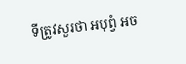ទីត្រូវសួរថា អបុព្វំ អច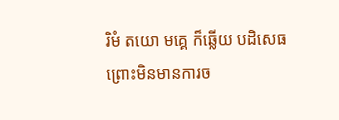រិមំ តយោ មគ្គេ ក៏ឆ្លើយ បដិសេធ ព្រោះមិនមានការច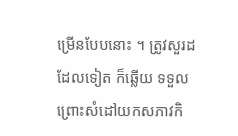ម្រើនបែបនោះ ។ ត្រូវសួរដដែលទៀត ក៏ឆ្លើយ ទទួល ព្រោះសំដៅយកសភាវកិ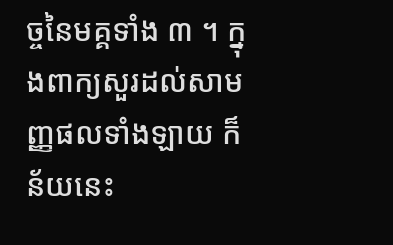ច្ចនៃមគ្គទាំង ៣ ។ ក្នុងពាក្យសួរដល់សាមញ្ញផលទាំងឡាយ ក៏ន័យនេះ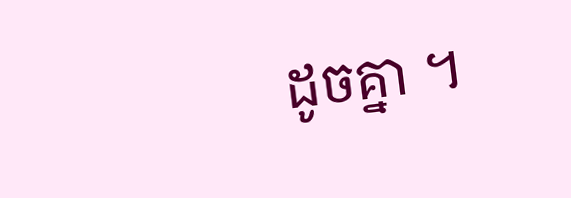ដូចគ្នា ។